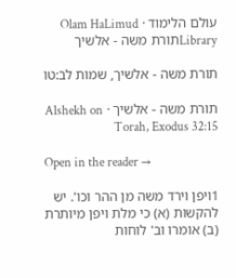עולם הלימוד · Olam HaLimud
Libraryתורת משה - אלשיך

תורת משה - אלשיך, שמות לב:טו

תורת משה - אלשיך · Alshekh on Torah, Exodus 32:15

Open in the reader →

1ויפן וירד משה מן ההר וכו'. יש להקשות (א) כי מלת ויפן מיותרת (ב) אומרו וב' לוחות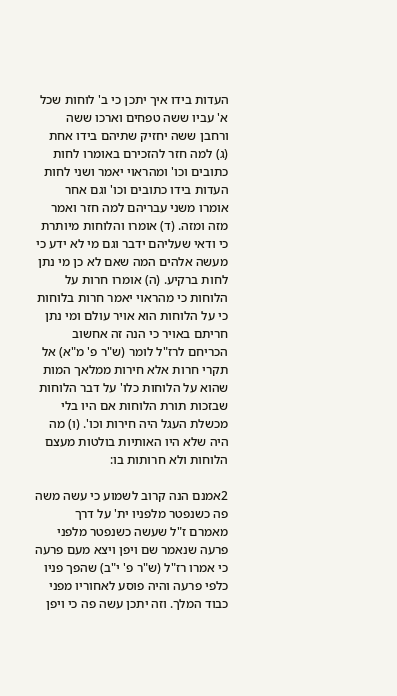העדות בידו איך יתכן כי ב' לוחות שכל א' עביו ששה טפחים וארכו ששה ורחבן ששה יחזיק שתיהם בידו אחת (ג) למה חזר להזכירם באומרו לחות כתובים וכו' ומהראוי יאמר ושני לחות העדות בידו כתובים וכו' וגם אחר אומרו משני עבריהם למה חזר ואמר מזה ומזה. (ד) אומרו והלוחות מיותרת כי ודאי שעליהם ידבר וגם מי לא ידע כי מעשה אלהים המה שאם לא כן מי נתן לחות ברקיע. (ה) אומרו חרות על הלוחות כי מהראוי יאמר חרות בלוחות כי על הלוחות הוא אויר עולם ומי נתן חריתם באויר כי הנה זה אחשוב הכריחם לרז"ל לומר (ש"ר פ' מ"א) אל תקרי חרות אלא חירות ממלאך המות שהוא על הלוחות כלו' על דבר הלוחות שבזכות תורת הלוחות אם היו בלי מכשלת העגל היה חירות וכו'. (ו) מה היה שלא היו האותיות בולטות מעצם הלוחות ולא חרותות בו:

2אמנם הנה קרוב לשמוע כי עשה משה פה כשנפטר מלפניו ית' על דרך מאמרם ז"ל שעשה כשנפטר מלפני פרעה שנאמר שם ויפן ויצא מעם פרעה כי אמרו רז"ל (ש"ר פ' י"ב) שהפך פניו כלפי פרעה והיה פוסע לאחוריו מפני כבוד המלך. וזה יתכן עשה פה כי ויפן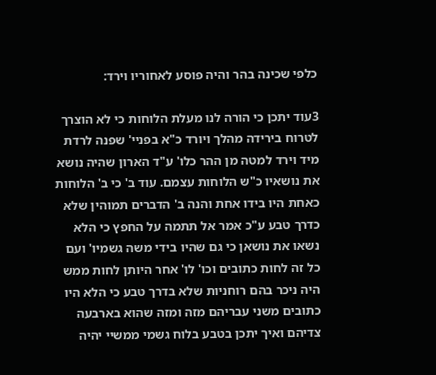כלפי שכינה בהר והיה פוסע לאחוריו וירד:

3עוד יתכן כי הורה לנו מעלת הלוחות כי לא הוצרך לטרוח בירידה מהלך ויורד כ"א בפניי' שפנה לרדת מיד וירד למטה מן ההר כלו' ע"ד הארון שהיה נושא את נושאיו כ"ש הלוחות עצמם. עוד ב' כי ב' הלוחות כאחת היו בידו אחת והנה ב' הדברים תמוהין שלא כדרך טבע ע"כ אמר אל תתמה על החפץ כי הלא נשאו את נושאן כי גם שהיו בידי משה גשמיו' ועם כל זה לחות כתובים וכו' לו' אחר היותן לחות ממש היה ניכר בהם רוחניות שלא בדרך טבע כי הלא היו כתובים משני עבריהם מזה ומזה שהוא בארבעה צדיהם ואיך יתכן בטבע בלוח גשמי ממשיי יהיה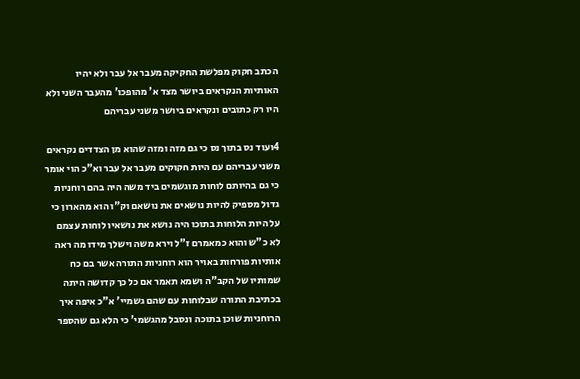הכתב חקוק מפלשת החקיקה מעבר אל עבר ולא יהיו האותיות הנקראים ביושר מצד א' מהופכו' מהעבר השני ולא היו רק כתובים ונקראים ביושר משני עבריהם

4ועוד נס בתוך נס כי גם מזה ומזה שהוא מן הצדדים נקראים משני עבריהם עם היות חקוקים מעבר אל עבר וא"כ הוי אומר כי גם בהיותם לוחות מוגשמים ביד משה היה בהם רוחניות גדול מספיק להיות נושאים את נושאם וק"ו הוא מהארון כי על היות הלוחות בתוכו היה נושא את נושאיו לוחות עצמם לא כ"ש והוא כמאמרם ז"ל וירא משה וישלך מידו מה ראה אותיות פורחות באויר הוא רוחניות התורה אשר בם כח שמותיו של הקב"ה ושמא תאמר אם כל כך קדושה היתה בכתיבת התורה שבלוחות עם שהם גשמיי' א"כ איפה איך הרוחניות שוכן בתוכה ונסבל מהגשמי' כי הלא גם שהספר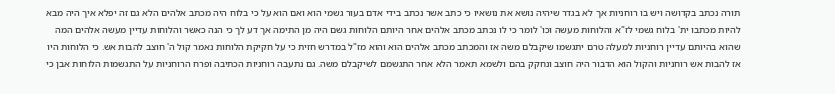תורה נכתב בקדושה ויש בו רוחניות אך לא בגדר שיהיה נושא את נושאיו כי כתב אשר נכתב בידי אדם בעור גשמי הוא ואם הוא על כי בלוח היה מכתב אלהים הלא גם זה יפלא איך היה מבא להיות מכתבו ית' בלוח גשמי לז"א והלוחות מעשה וכו' לומר כי לו נכתב מכתב אלהים אחר היותם הלוחות גשם היה מן התימה אך דע לך כי הנה כאשר והלוחות עדיין מעשה אלהים המה שהוא בהיותם עדיין רוחניות למעלה טרם יתגשמו שיקבלם משה אז והמכתב מכתב אלהים הוא והוא מז"ל במדרש חזית כי על חקיקת הלוחות נאמר קול ה' חוצב להבות אש. כי הלוחות היו אז להבות אש רוחניות והקול הוא הדבור היה חוצב ונחקק בהם ולשמא תאמר הלא אחר התגשמם לשיקבלם משה. גם נתעבה רוחניות הכתיבה ופרח הרוחניות על התגשמות הלוחות אבן כי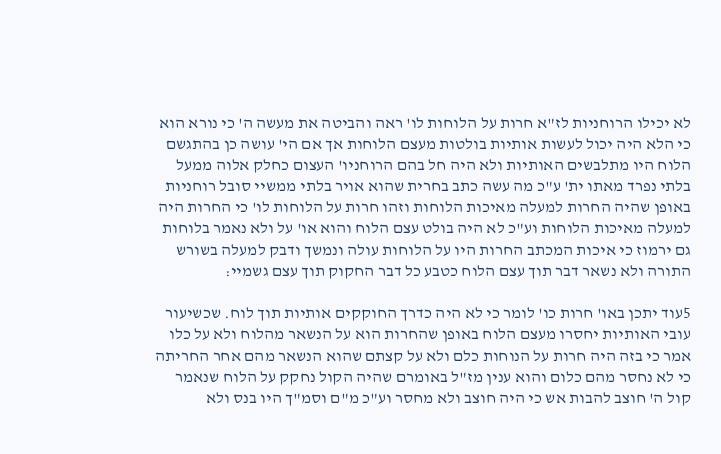לא יכילו הרוחניות לז"א חרות על הלוחות לו' ראה והביטה את מעשה ה' כי נורא הוא כי הלא היה יכול לעשות אותיות בולטות מעצם הלוחות אך אם הי' עושה כן בהתגשם הלוח היו מתלבשים האותיות ולא היה חל בהם הרוחניו' העצום כחלק אלוה ממעל בלתי נפרד מאתו ית' ע"כ מה עשה כתב בחרית שהוא אויר בלתי ממשיי סובל רוחניות באופן שהיה החרות למעלה מאיכות הלוחות וזהו חרות על הלוחות לו' כי החרות היה למעלה מאיכות הלוחות וע"כ לא היה בולט עצם הלוח והוא או' על ולא נאמר בלוחות גם ירמוז כי איכות המכתב החרות היו על הלוחות עולה ונמשך ודבק למעלה בשורש התורה ולא נשאר דבר תוך עצם הלוח כטבע כל דבר החקוק תוך עצם גשמיי:

5עוד יתכן באו' חרות כו' לומר כי לא היה כדרך החוקקים אותיות תוך לוח. שכשיעור עובי האותיות יחסרו מעצם הלוח באופן שהחרות הוא על הנשאר מהלוח ולא על כלו אמר כי בזה היה חרות על הנוחות כלם ולא על קצתם שהוא הנשאר מהם אחר החריתה כי לא נחסר מהם כלום והוא ענין מז"ל באומרם שהיה הקול נחקק על הלוח שנאמר קול ה' חוצב להבות אש כי היה חוצב ולא מחסר וע"כ מ"ם וסמ"ך היו בנס ולא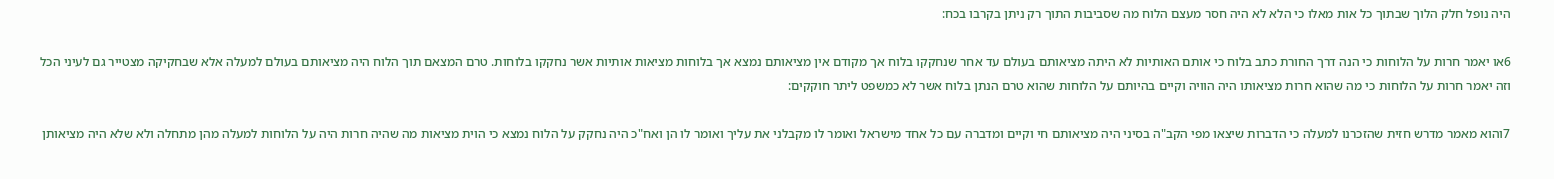היה נופל חלק הלוך שבתוך כל אות מאלו כי הלא לא היה חסר מעצם הלוח מה שסביבות התוך רק ניתן בקרבו בכח:

6או יאמר חרות על הלוחות כי הנה דרך החורת כתב בלוח כי אותם האותיות לא היתה מציאותם בעולם עד אחר שנחקקו בלוח אך מקודם אין מציאותם נמצא אך בלוחות מציאות אותיות אשר נחקקו בלוחות. טרם המצאם תוך הלוח היה מציאותם בעולם למעלה אלא שבחקיקה מצטייר גם לעיני הכל וזה יאמר חרות על הלוחות כי מה שהוא חרות מציאותו היה הוויה וקיים בהיותם על הלוחות שהוא טרם הנתן בלוח אשר לא כמשפט ליתר חוקקים:

7והוא מאמר מדרש חזית שהזכרנו למעלה כי הדברות שיצאו מפי הקב"ה בסיני היה מציאותם חי וקיים ומדברה עם כל אחד מישראל ואומר לו מקבלני את עליך ואומר לו הן ואח"כ היה נחקק על הלוח נמצא כי הוית מציאות מה שהיה חרות היה על הלוחות למעלה מהן מתחלה ולא שלא היה מציאותן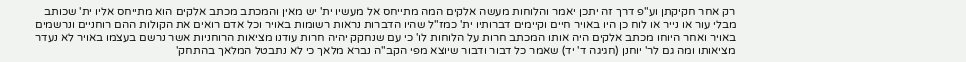רק אחר חקיקתן וע"פ דרך זה יתכן יאמר והלוחות מעשה אלקים המה מתייחס אל מעשיו ית' יש מאין והמכתב מכתב אלקים הוא מתייחס אליו ית' שכותב מבלי עור או נייר או לוח כן היו באויר חיים וקיימים דברותיו ית' כמז"ל שהיו הדברות נראות רשומות באויר וכל אדם רואים את הקולות ההם רוחניים ונרשמים באויר ואחר היוחו מכתב אלקים היה אותו המכתב חרות על הלוחות לו' כי עם שנחקק יהיה חרות עודנו מציאות הרוחניות אשר נרשם בעצמו באויר לא נעדר מציאותו ומה גם לר' יוחנן (חגיגה ד' יד) שאמר כל דבור ודבור שיוצא מפי הקב"ה נברא מלאך כי לא נתבטל המלאך בהתחק'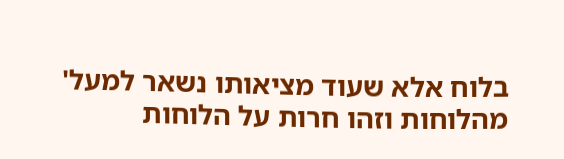בלוח אלא שעוד מציאותו נשאר למעל' מהלוחות וזהו חרות על הלוחות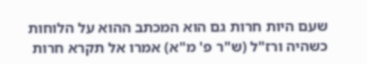שעם היות חרות גם הוא המכתב ההוא על הלוחות כשהיה ורז"ל (ש"ר פ' מ"א) אמרו אל תקרא חרות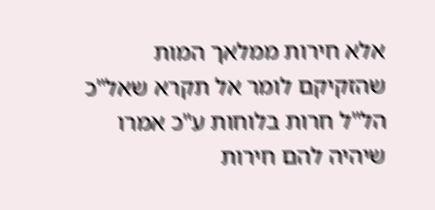אלא חירות ממלאך המות שהזקיקם לומר אל תקרא שאל"כ הל"ל חרות בלוחות ע"כ אמרו שיהיה להם חירות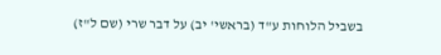בשביל הלוחות ע"ד (בראשי' יב) על דבר שרי (שם ל"ז)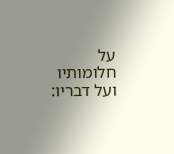על חלומותיו ועל דבריו: